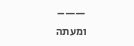——–
ומעתה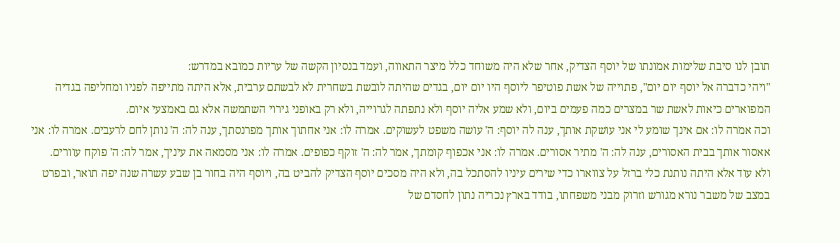תובן לנו סיבת שלימות אמונתו של יוסף הצדיק, אחר שלא היה משוחד כלל מיצר התאווה, ועמד בנסיון הקשה של עריות כמובא במדרש:
"ויהי כדברה אל יוסף יום יום", פתוייה של אשת פוטיפר ליוסף היו יום יום, בגדים שהיתה לובשת בשחרית לא לבשתם ערבית, אלא היתה מתייפה לפניו ומחליפה בגדיה המפוארים כיאות לאשת שר במצרים כמה פעמים ביום, ולא שמע אליה יוסף ולא נתפתה לגרוייה, ולא רק באופני גירוי השתמשה אלא גם באמצעי איום.
וכה אמרה לו: אם אינך שומע לי אני עושקת אותך, ענה לה יוסף: ה' עושה משפט לעשוקים. אמרה לו: אני אחתוך אותך מפרנסתך, ענה לה: ה' נותן לחם לרעבים. אמרה לו: אני אאסור אותך בבית האסורים, ענה לה: ה' מתיר אסורים. אמרה לו: אני אכפוף קומתך, אמר לה: ה' זוקף כפופים. אמרה לו: אני מסמאה את עיניך, אמר לה: ה' פוקח עוורים.
ולא עוד אלא היתה נותנת כלי ברזל על צווארו כדי שירים עיניו להסתכל בה, ולא היה מסכים יוסף הצדיק להביט בה, ויוסף היה בחור בן שבע עשרה שנה יפה תואר, ובפרט במצב של משבר נורא מגורש וזרוק מבני משפחתו, בודד בארץ נכריה נתון לחסדם של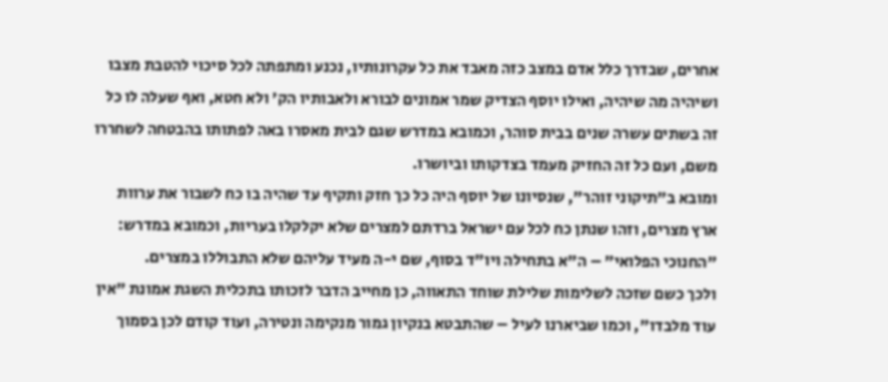אחרים, שבדרך כלל אדם במצב כזה מאבד את כל עקרונותיו, נכנע ומתפתה לכל סיכוי להטבת מצבו ושיהיה מה שיהיה, ואילו יוסף הצדיק שמר אמונים לבורא ולאבותיו הק' ולא חטא, ואף שעלה לו כל זה בשתים עשרה שנים בבית סוהר, וכמובא במדרש שגם לבית מאסרו באה לפתותו בהבטחה לשחררו משם, ועם כל זה החזיק מעמד בצדקותו וביושרו.
ומובא ב"תיקוני זוהר", שנסיונו של יוסף היה כל כך חזק ותקיף עד שהיה בו כח לשבור את ערוות ארץ מצרים, וזהו שנתן כח לכל עם ישראל ברדתם למצרים שלא יקלקלו בעריות, וכמובא במדרש: "החנוכי הפלואי" – ה"א בתחילה ויו"ד בסוף, שם י-ה מעיד עליהם שלא התבוללו במצרים.
ולכך כשם שזכה לשלימות שלילת שוחד התאווה, כן מחייב הדבר לזכותו בתכלית השגת אמונת "אין עוד מלבדו", וכמו שביארנו לעיל – שהתבטא בנקיון גמור מנקימה ונטירה, ועוד קודם לכן בסמוך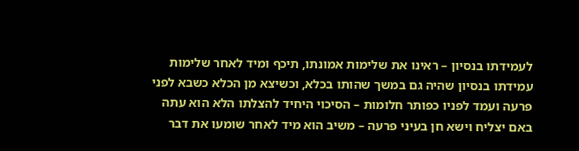לעמידתו בנסיון – ראינו את שלימות אמונתו, תיכף ומיד לאחר שלימות עמידתו בנסיון שהיה גם במשך שהותו בכלא, וכשיצא מן הכלא כשבא לפני פרעה ועמד לפניו כפותר חלומות – הסיכוי היחיד להצלתו הלא הוא עתה באם יצליח וישא חן בעיני פרעה – משיב הוא מיד לאחר שומעו את דבר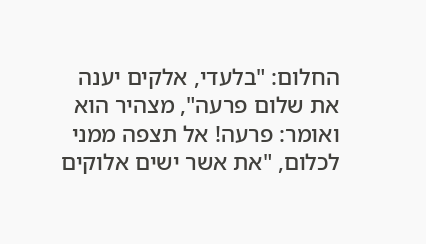החלום: "בלעדי, אלקים יענה את שלום פרעה", מצהיר הוא ואומר: פרעה! אל תצפה ממני לכלום, "את אשר ישים אלוקים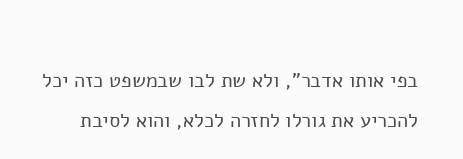בפי אותו אדבר", ולא שת לבו שבמשפט כזה יכל להכריע את גורלו לחזרה לכלא, והוא לסיבת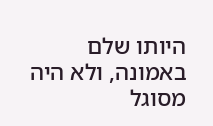היותו שלם באמונה, ולא היה מסוגל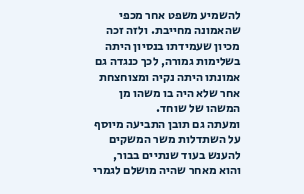להשמיע משפט אחר מכפי שהאמונה מחייבת. ולזה זכה מכיון שעמידתו בנסיון היתה בשלימות גמורה, לכך כנגדה גם אמונתו היתה נקיה ומצוחצחת אחר שלא היה בו משהו מן המשהו של שוחד.
ומעתה גם תובן התביעה מיוסף על השתדלות משר המשקים להענש בעוד שנתיים בבור, והוא מאחר שהיה מושלם לגמרי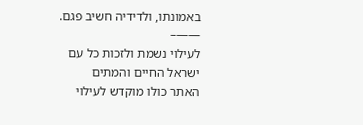באמונתו, ולדידיה חשיב פגם.
——–
לעילוי נשמת ולזכות כל עם ישראל החיים והמתים
האתר כולו מוקדש לעילוי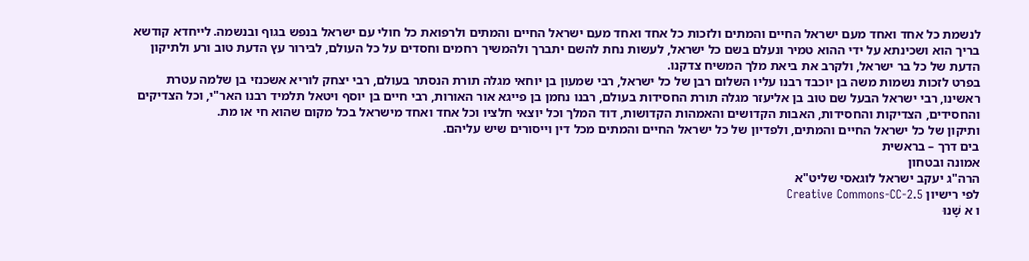לנשמת כל אחד ואחד מעם ישראל החיים והמתים ולזכות כל אחד ואחד מעם ישראל החיים והמתים ולרפואת כל חולי עם ישראל בנפש בגוף ובנשמה. לייחדא קודשא בריך הוא ושכינתא על ידי ההוא טמיר ונעלם בשם כל ישראל, לעשות נחת להשם יתברך ולהמשיך רחמים וחסדים על כל העולם, לבירור עץ הדעת טוב ורע ולתיקון הדעת של כל בר ישראל, ולקרב את ביאת מלך המשיח צדקנו.
בפרט לזכות נשמות משה בן יוכבד רבנו עליו השלום רבן של כל ישראל, רבי שמעון בן יוחאי מגלה תורת הנסתר בעולם, רבי יצחק לוריא אשכנזי בן שלמה עטרת ראשינו, רבי ישראל הבעל שם טוב בן אליעזר מגלה תורת החסידות בעולם, רבנו נחמן בן פייגא אור האורות, רבי חיים בן יוסף ויטאל תלמיד רבנו האר"י, וכל הצדיקים והחסידים, הצדיקות והחסידות, האבות הקדושים והאמהות הקדושות, דוד המלך וכל יוצאי חלציו וכל אחד ואחד מישראל בכל מקום שהוא חי או מת.
ותיקון של כל ישראל החיים והמתים, ולפדיון של כל ישראל החיים והמתים מכל דין וייסורים שיש עליהם.
בים דרך – בראשית
אמונה ובטחון
הרה"ג יעקב ישראל לוגאסי שליט"א
לפי רישיון Creative Commons-CC-2.5
ו א שָׁנוּ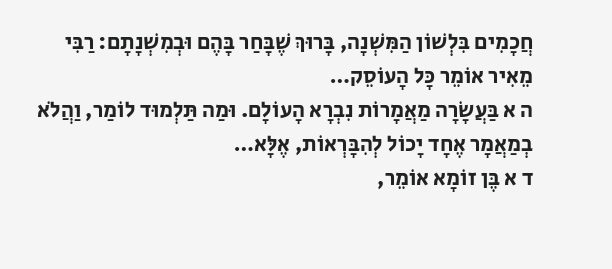חֲכָמִים בִּלְשׁוֹן הַמִּשְׁנָה, בָּרוּךְ שֶׁבָּחַר בָּהֶם וּבְמִשְׁנָתָם: רַבִּי מֵאִיר אוֹמֵר כָּל הָעוֹסֵק…
ה א בַּעֲשָׂרָה מַאֲמָרוֹת נִבְרָא הָעוֹלָם. וּמַה תַּלְמוּד לוֹמַר, וַהֲלֹא בְמַאֲמָר אֶחָד יָכוֹל לְהִבָּרְאוֹת, אֶלָּא…
ד א בֶּן זוֹמָא אוֹמֵר,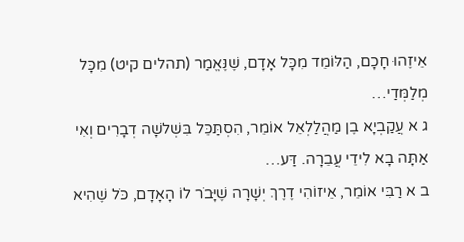אֵיזֶהוּ חָכָם, הַלּוֹמֵד מִכָּל אָדָם, שֶׁנֶּאֱמַר (תהלים קיט) מִכָּל מְלַמְּדַי…
ג א עֲקַבְיָא בֶן מַהֲלַלְאֵל אוֹמֵר, הִסְתַּכֵּל בִּשְׁלשָׁה דְבָרִים וְאִי אַתָּה בָא לִידֵי עֲבֵרָה. דַּע…
ב א רַבִּי אוֹמֵר, אֵיזוֹהִי דֶרֶךְ יְשָׁרָה שֶׁיָּבֹר לוֹ הָאָדָם, כֹּל שֶׁהִיא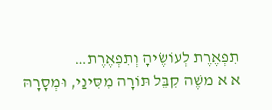תִפְאֶרֶת לְעוֹשֶׂיהָ וְתִפְאֶרֶת…
א א משֶׁה קִבֵּל תּוֹרָה מִסִּינַי, וּמְסָרָהּ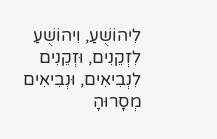לִיהוֹשֻׁעַ, וִיהוֹשֻׁעַ לִזְקֵנִים, וּזְקֵנִים לִנְבִיאִים, וּנְבִיאִים מְסָרוּהָ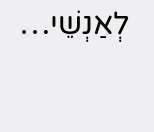לְאַנְשֵׁי…